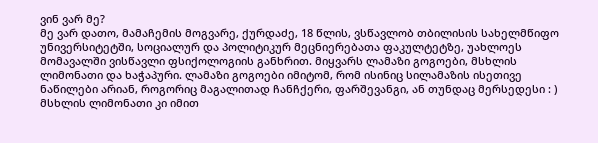ვინ ვარ მე?
მე ვარ დათო, მამაჩემის მოგვარე, ქურდაძე, 18 წლის, ვსწავლობ თბილისის სახელმწიფო უნივერსიტეტში, სოციალურ და პოლიტიკურ მეცნიერებათა ფაკულტეტზე, უახლოეს მომავალში ვისწავლი ფსიქოლოგიის განხრით. მიყვარს ლამაზი გოგოები, მსხლის ლიმონათი და ხაჭაპური. ლამაზი გოგოები იმიტომ, რომ ისინიც სილამაზის ისეთივე ნაწილები არიან, როგორიც მაგალითად ჩანჩქერი, ფარშევანგი, ან თუნდაც მერსედესი : ) მსხლის ლიმონათი კი იმით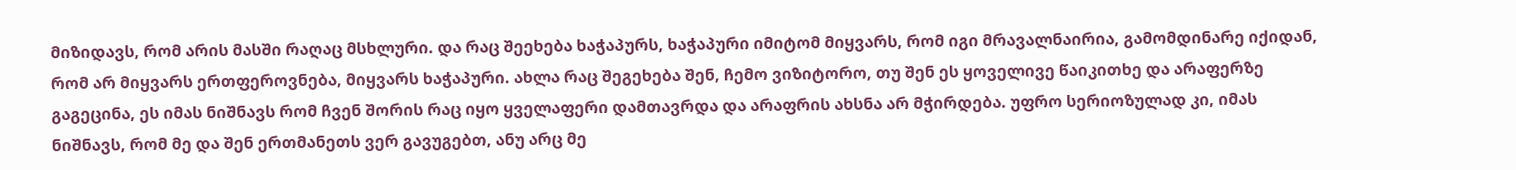მიზიდავს, რომ არის მასში რაღაც მსხლური. და რაც შეეხება ხაჭაპურს, ხაჭაპური იმიტომ მიყვარს, რომ იგი მრავალნაირია, გამომდინარე იქიდან, რომ არ მიყვარს ერთფეროვნება, მიყვარს ხაჭაპური. ახლა რაც შეგეხება შენ, ჩემო ვიზიტორო, თუ შენ ეს ყოველივე წაიკითხე და არაფერზე გაგეცინა, ეს იმას ნიშნავს რომ ჩვენ შორის რაც იყო ყველაფერი დამთავრდა და არაფრის ახსნა არ მჭირდება. უფრო სერიოზულად კი, იმას ნიშნავს, რომ მე და შენ ერთმანეთს ვერ გავუგებთ, ანუ არც მე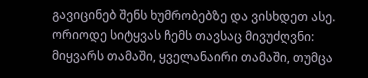გავიცინებ შენს ხუმრობებზე და ვისხდეთ ასე. ორიოდე სიტყვას ჩემს თავსაც მივუძღვნი: მიყვარს თამაში, ყველანაირი თამაში, თუმცა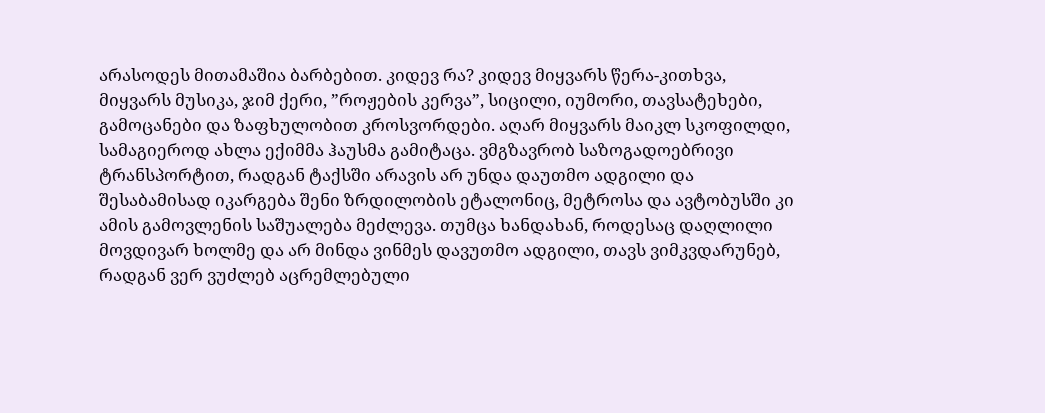არასოდეს მითამაშია ბარბებით. კიდევ რა? კიდევ მიყვარს წერა-კითხვა, მიყვარს მუსიკა, ჯიმ ქერი, ”როჟების კერვა”, სიცილი, იუმორი, თავსატეხები, გამოცანები და ზაფხულობით კროსვორდები. აღარ მიყვარს მაიკლ სკოფილდი, სამაგიეროდ ახლა ექიმმა ჰაუსმა გამიტაცა. ვმგზავრობ საზოგადოებრივი ტრანსპორტით, რადგან ტაქსში არავის არ უნდა დაუთმო ადგილი და შესაბამისად იკარგება შენი ზრდილობის ეტალონიც, მეტროსა და ავტობუსში კი ამის გამოვლენის საშუალება მეძლევა. თუმცა ხანდახან, როდესაც დაღლილი მოვდივარ ხოლმე და არ მინდა ვინმეს დავუთმო ადგილი, თავს ვიმკვდარუნებ, რადგან ვერ ვუძლებ აცრემლებული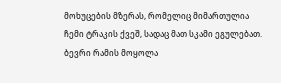მოხუცების მზერას, რომელიც მიმართულია ჩემი ტრაკის ქვეშ, სადაც მათ სკამი ეგულებათ.
ბევრი რამის მოყოლა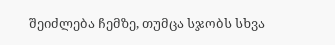შეიძლება ჩემზე, თუმცა სჯობს სხვა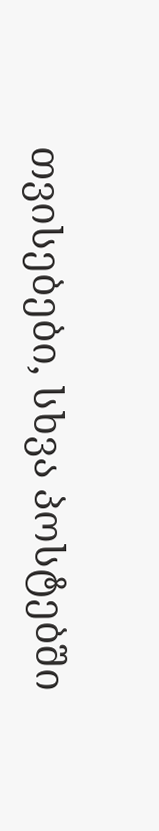თვისებები, სხვა პოსტებში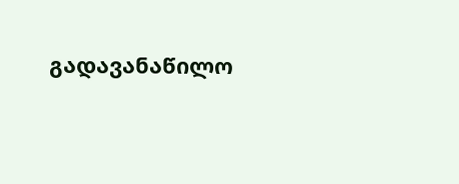გადავანაწილო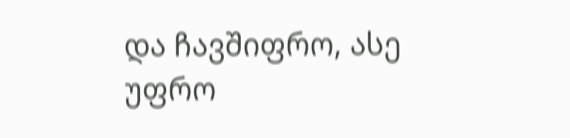და ჩავშიფრო, ასე უფრო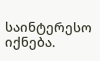საინტერესო იქნება.